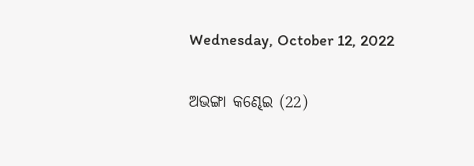Wednesday, October 12, 2022

ଅଭଙ୍ଗା କଣ୍ଢେଇ (22)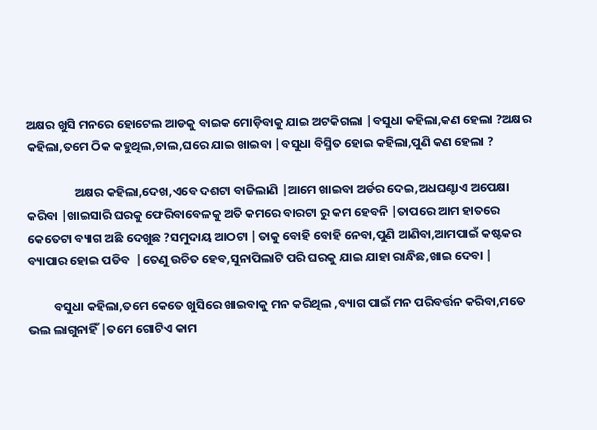ଅକ୍ଷର ଖୁସି ମନରେ ହୋଟେଲ ଆଡକୁ ବାଇକ ମୋଡ଼ିବାକୁ ଯାଇ ଅଟକିଗଲା |ବସୁଧା କହିଲା,କଣ ହେଲା ?ଅକ୍ଷର କହିଲା,ତମେ ଠିକ କହୁଥିଲ,ଚାଲ,ଘରେ ଯାଇ ଖାଇବା |ବସୁଧା ବିସ୍ମିତ ହୋଇ କହିଲା,ପୁଣି କଣ ହେଲା ?

                 ଅକ୍ଷର କହିଲା,ଦେଖ,ଏବେ ଦଶଟା ବାଜିଲାଣି |ଆମେ ଖାଇବା ଅର୍ଡର ଦେଇ,ଅଧଘଣ୍ଟାଏ ଅପେକ୍ଷା କରିବା |ଖାଇସାରି ଘରକୁ ଫେରିବାବେଳକୁ ଅତି କମରେ ବାରଟା ରୁ କମ ହେବନି |ତାପରେ ଆମ ହାତରେ କେତେଟା ବ୍ୟାଗ ଅଛି ଦେଖୁଛ ?ସମୁଦାୟ ଆଠଟା |ତାକୁ ବୋହି ବୋହି ନେବା,ପୁଣି ଆଣିବା,ଆମପାଇଁ କଷ୍ଟକର ବ୍ୟାପାର ହୋଇ ପଡିବ  |ତେଣୁ ଉଚିତ ହେବ,ସୁନାପିଲାଟି ପରି ଘରକୁ ଯାଇ ଯାହା ରାନ୍ଧିଛ,ଖାଇ ଦେବା |

         ବସୁଧା କହିଲା,ତମେ କେତେ ଖୁସିରେ ଖାଇବାକୁ ମନ କରିଥିଲ ,ବ୍ୟାଗ ପାଇଁ ମନ ପରିବର୍ତ୍ତନ କରିବା,ମତେ ଭଲ ଲାଗୁନାହିଁ |ତମେ ଗୋଟିଏ କାମ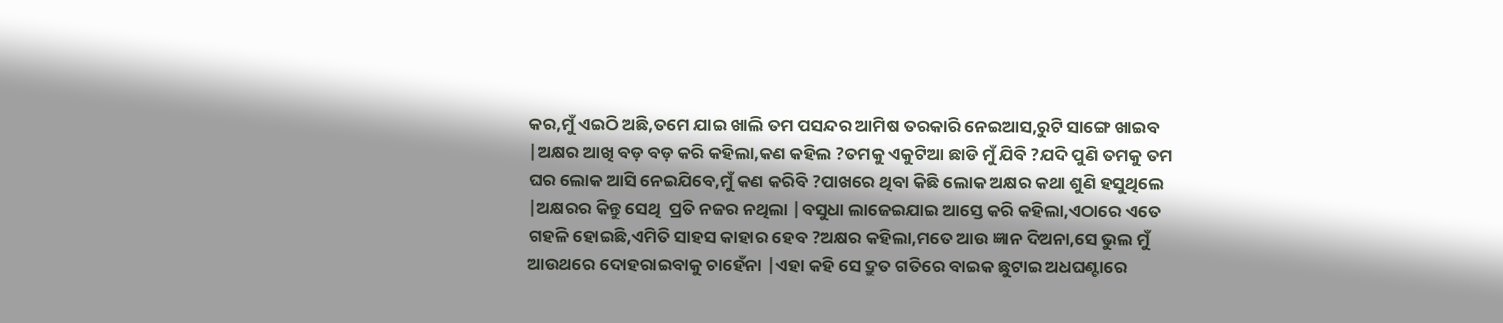କର,ମୁଁ ଏଇଠି ଅଛି,ତମେ ଯାଇ ଖାଲି ତମ ପସନ୍ଦର ଆମିଷ ତରକାରି ନେଇଆସ,ରୁଟି ସାଙ୍ଗେ ଖାଇବ |ଅକ୍ଷର ଆଖି ବଡ଼ ବଡ଼ କରି କହିଲା,କଣ କହିଲ ?ତମକୁ ଏକୁଟିଆ ଛାଡି ମୁଁ ଯିବି ?ଯଦି ପୁଣି ତମକୁ ତମ ଘର ଲୋକ ଆସି ନେଇଯିବେ,ମୁଁ କଣ କରିବି ?ପାଖରେ ଥିବା କିଛି ଲୋକ ଅକ୍ଷର କଥା ଶୁଣି ହସୁଥିଲେ |ଅକ୍ଷରର କିନ୍ତୁ ସେଥି  ପ୍ରତି ନଜର ନଥିଲା |ବସୁଧା ଲାଜେଇଯାଇ ଆସ୍ତେ କରି କହିଲା,ଏଠାରେ ଏତେ ଗହଳି ହୋଇଛି,ଏମିତି ସାହସ କାହାର ହେବ ?ଅକ୍ଷର କହିଲା,ମତେ ଆଉ ଜ୍ଞାନ ଦିଅନା,ସେ ଭୁଲ ମୁଁ ଆଉଥରେ ଦୋହରାଇବାକୁ ଚାହେଁନା |ଏହା କହି ସେ ଦ୍ରୁତ ଗତିରେ ବାଇକ ଛୁଟାଇ ଅଧଘଣ୍ଟାରେ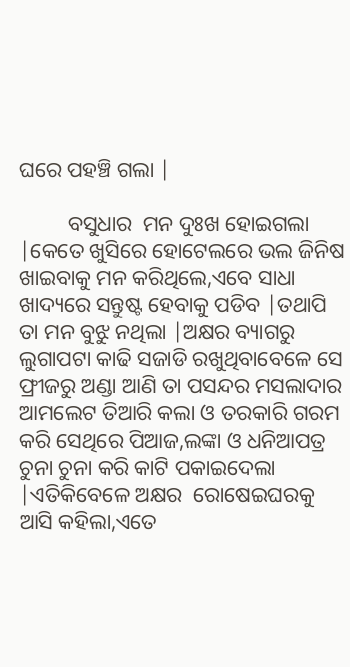ଘରେ ପହଞ୍ଚି ଗଲା |

         ବସୁଧାର  ମନ ଦୁଃଖ ହୋଇଗଲା |କେତେ ଖୁସିରେ ହୋଟେଲରେ ଭଲ ଜିନିଷ ଖାଇବାକୁ ମନ କରିଥିଲେ,ଏବେ ସାଧା ଖାଦ୍ୟରେ ସନ୍ତୁଷ୍ଟ ହେବାକୁ ପଡିବ |ତଥାପି ତା ମନ ବୁଝୁ ନଥିଲା |ଅକ୍ଷର ବ୍ୟାଗରୁ ଲୁଗାପଟା କାଢି ସଜାଡି ରଖୁଥିବାବେଳେ ସେ ଫ୍ରୀଜରୁ ଅଣ୍ଡା ଆଣି ତା ପସନ୍ଦର ମସଲାଦାର ଆମଲେଟ ତିଆରି କଲା ଓ ତରକାରି ଗରମ କରି ସେଥିରେ ପିଆଜ,ଲଙ୍କା ଓ ଧନିଆପତ୍ର ଚୁନା ଚୁନା କରି କାଟି ପକାଇଦେଲା |ଏତିକିବେଳେ ଅକ୍ଷର  ରୋଷେଇଘରକୁ ଆସି କହିଲା,ଏତେ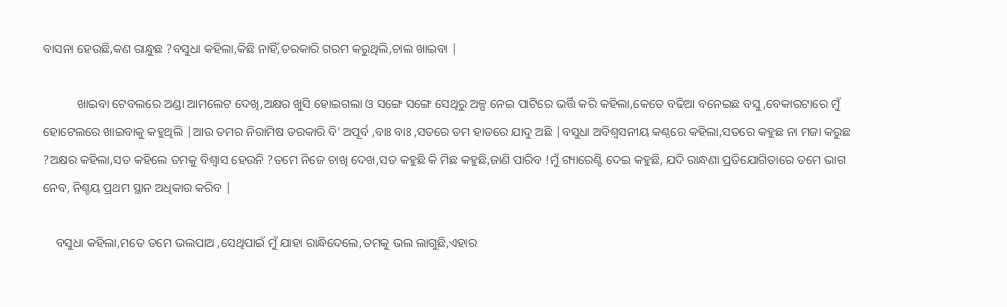ବାସନା ହେଉଛି,କଣ ରାନ୍ଧୁଛ ?ବସୁଧା କହିଲା,କିଛି ନାହିଁ,ତରକାରି ଗରମ କରୁଥିଲି,ଚାଲ ଖାଇବା |

           ଖାଇବା ଟେବଲରେ ଅଣ୍ଡା ଆମଲେଟ ଦେଖି,ଅକ୍ଷର ଖୁସି ହୋଇଗଲା ଓ ସଙ୍ଗେ ସଙ୍ଗେ ସେଥିରୁ ଅଳ୍ପ ନେଇ ପାଟିରେ ଭର୍ତ୍ତି କରି କହିଲା,କେତେ ବଢିଆ ବନେଇଛ ବସୁ ,ବେକାରଟାରେ ମୁଁ ହୋଟେଲରେ ଖାଇବାକୁ କହୁଥିଲି |ଆଉ ତମର ନିରାମିଷ ତରକାରି ବି' ଅପୂର୍ବ ,ବାଃ ବାଃ ,ସତରେ ତମ ହାତରେ ଯାଦୁ ଅଛି |ବସୁଧା ଅବିଶ୍ୱସନୀୟ କଣ୍ଠରେ କହିଲା,ସତରେ କହୁଛ ନା ମଜା କରୁଛ ?ଅକ୍ଷର କହିଲା,ସତ କହିଲେ ତମକୁ ବିଶ୍ୱାସ ହେଉନି ?ତମେ ନିଜେ ଚାଖି ଦେଖ,ସତ କହୁଛି କି ମିଛ କହୁଛି,ଜାଣି ପାରିବ !ମୁଁ ଗ୍ୟାରେଣ୍ଟି ଦେଇ କହୁଛି, ଯଦି ରାନ୍ଧଣା ପ୍ରତିଯୋଗିତାରେ ତମେ ଭାଗ ନେବ, ନିଶ୍ଚୟ ପ୍ରଥମ ସ୍ଥାନ ଅଧିକାର କରିବ |

    ବସୁଧା କହିଲା,ମତେ ତମେ ଭଲପାଅ ,ସେଥିପାଇଁ ମୁଁ ଯାହା ରାନ୍ଧିଦେଲେ,ତମକୁ ଭଲ ଲାଗୁଛି,ଏହାର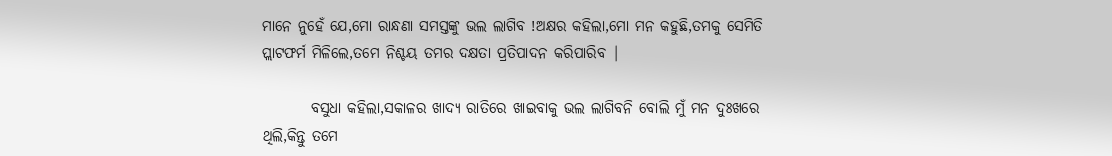ମାନେ ନୁହେଁ ଯେ,ମୋ ରାନ୍ଧଣା ସମସ୍ତଙ୍କୁ ଭଲ ଲାଗିବ !ଅକ୍ଷର କହିଲା,ମୋ ମନ କହୁଛି,ତମକୁ ସେମିତି ପ୍ଲାଟଫର୍ମ ମିଳିଲେ,ତମେ ନିଶ୍ଚୟ ତମର ଦକ୍ଷତା ପ୍ରତିପାଦନ କରିପାରିବ |

        ବସୁଧା କହିଲା,ସକାଳର ଖାଦ୍ୟ ରାତିରେ ଖାଇବାକୁ ଭଲ ଲାଗିବନି ବୋଲି ମୁଁ ମନ ଦୁଃଖରେ ଥିଲି,କିନ୍ତୁ ତମେ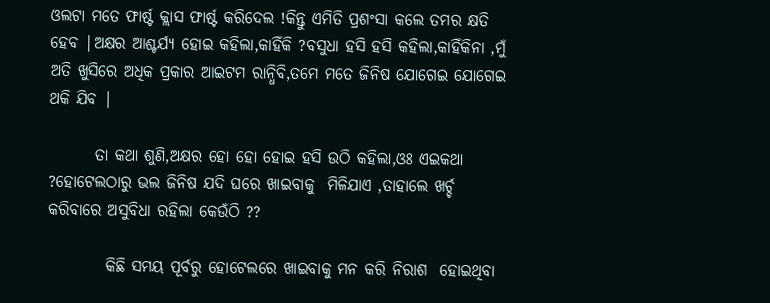ଓଲଟା ମତେ ଫାର୍ଷ୍ଟ କ୍ଲାସ ଫାର୍ଷ୍ଟ କରିଦେଲ !କିନ୍ତୁ ଏମିତି ପ୍ରଶଂସା କଲେ ତମର କ୍ଷତି ହେବ |ଅକ୍ଷର ଆଶ୍ଚର୍ଯ୍ୟ ହୋଇ କହିଲା,କାହିଁକି ?ବସୁଧା ହସି ହସି କହିଲା,କାହିଁକିନା ,ମୁଁ ଅତି ଖୁସିରେ ଅଧିକ ପ୍ରକାର ଆଇଟମ ରାନ୍ଧିବି,ତମେ ମତେ ଜିନିଷ ଯୋଗେଇ ଯୋଗେଇ ଥକି ଯିବ |

       ତା କଥା ଶୁଣି,ଅକ୍ଷର ହୋ ହୋ ହୋଇ ହସି ଉଠି କହିଲା,ଓଃ ଏଇକଥା ?ହୋଟେଲଠାରୁ ଭଲ ଜିନିଷ ଯଦି ଘରେ ଖାଇବାକୁ  ମିଳିଯାଏ ,ତାହାଲେ ଖର୍ଚ୍ଚ କରିବାରେ ଅସୁବିଧା ରହିଲା କେଉଁଠି ??

         କିଛି ସମୟ ପୂର୍ବରୁ ହୋଟେଲରେ ଖାଇବାକୁ ମନ କରି ନିରାଶ  ହୋଇଥିବା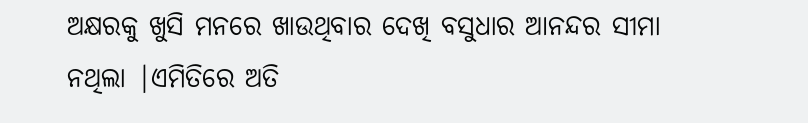ଅକ୍ଷରକୁ ଖୁସି ମନରେ ଖାଉଥିବାର ଦେଖି ବସୁଧାର ଆନନ୍ଦର ସୀମା ନଥିଲା |ଏମିତିରେ ଅତି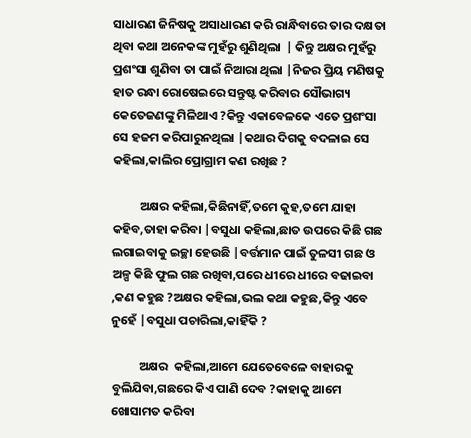ସାଧାରଣ ଜିନିଷକୁ ଅସାଧାରଣ କରି ରାନ୍ଧିବାରେ ତାର ଦକ୍ଷତା ଥିବା କଥା ଅନେକଙ୍କ ମୁହଁରୁ ଶୁଣିଥିଲା  | କିନ୍ତୁ ଅକ୍ଷର ମୁହଁରୁ ପ୍ରଶଂସା ଶୁଣିବା ତା ପାଇଁ ନିଆରା ଥିଲା |ନିଜର ପ୍ରିୟ ମଣିଷକୁ ହାତ ରନ୍ଧା ରୋଷେଇରେ ସନ୍ତୁଷ୍ଟ କରିବାର ସୌଭାଗ୍ୟ କେତେଜଣଙ୍କୁ ମିଳିଥାଏ ?କିନ୍ତୁ ଏକାବେଳକେ ଏତେ ପ୍ରଶଂସା ସେ ହଜମ କରିପାରୁନଥିଲା |କଥାର ଦିଗକୁ ବଦଳାଇ ସେ କହିଲା,କାଲିର ପ୍ରୋଗ୍ରାମ କଣ ରଖିଛ ?

          ଅକ୍ଷର କହିଲା,କିଛିନାହିଁ,ତମେ କୁହ,ତମେ ଯାହା କହିବ,ତାହା କରିବା |ବସୁଧା କହିଲା,ଛାତ ଉପରେ କିଛି ଗଛ ଲଗାଇବାକୁ ଇଚ୍ଛା ହେଉଛି |ବର୍ତ୍ତମାନ ପାଇଁ ତୁଳସୀ ଗଛ ଓ ଅଳ୍ପ କିଛି ଫୁଲ ଗଛ ରଖିବା,ପରେ ଧୀରେ ଧୀରେ ବଢାଇବା ,କଣ କହୁଛ ?ଅକ୍ଷର କହିଲା,ଭଲ କଥା କହୁଛ,କିନ୍ତୁ ଏବେ ନୁହେଁ |ବସୁଧା ପଚାରିଲା,କାହିଁକି ?

          ଅକ୍ଷର  କହିଲା,ଆମେ ଯେତେବେଳେ ବାହାରକୁ ବୁଲିଯିବା,ଗଛରେ କିଏ ପାଣି ଦେବ ?କାହାକୁ ଆମେ ଖୋସାମତ କରିବା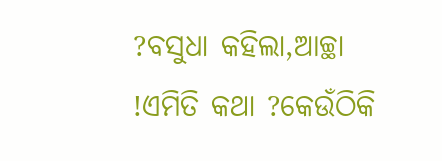?ବସୁଧା କହିଲା,ଆଚ୍ଛା !ଏମିତି କଥା ?କେଉଁଠିକି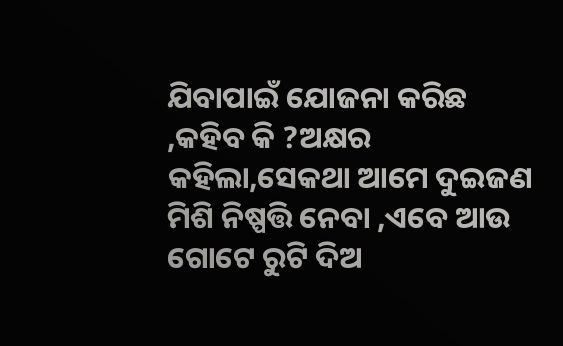ଯିବାପାଇଁ ଯୋଜନା କରିଛ ,କହିବ କି ?ଅକ୍ଷର କହିଲା,ସେକଥା ଆମେ ଦୁଇଜଣ ମିଶି ନିଷ୍ପତ୍ତି ନେବା ,ଏବେ ଆଉ ଗୋଟେ ରୁଟି ଦିଅ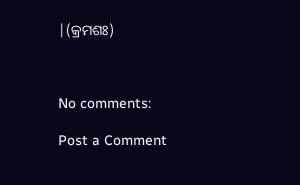|(କ୍ରମଶଃ)



No comments:

Post a Comment